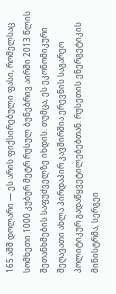165 აშშ დოლარი — ეს არის ფიქსირებული ფასი, რომელსაც სომხეთი 1000 კუბურ მეტრ რუსულ ბუნებრივ აირში 2013 წლის შეთანხმების საფუძველზე იხდის. თუმცა, ეს ეკონომიკური შეღავათი ახლა პირდაპირ კავშირშია ერევნის საგარეო პოლიტიკურ გადაწყვეტილებებთან. რუსეთის ენერგეტიკის მინისტრმა, სერგეი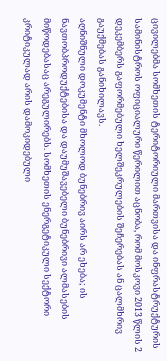ცივილებმა სომხეთის ტერიტორიული მართვისა და ინფრასტრუქტურის სამინისტროს ოფიციალური წერილით აცნობა, რომ მოსკოვი 2013 წლის 2 დეკემბერს გაფორმებული ხელშეკრულების შეჩერებას ან ცალმხრივ გაუქმებას განიხილავს.
აღნიშნული დოკუმენტი მხოლოდ ბუნებრივ აირს არ ეხება; ის ნავთობპროდუქტებისა და დაუმუშავებელი ბუნებრივი ალმასების მიწოდებასაც არეგულირებს. სომხეთის ენერგეტიკული სექტორი კრიტიკულად არის დამოკიდებული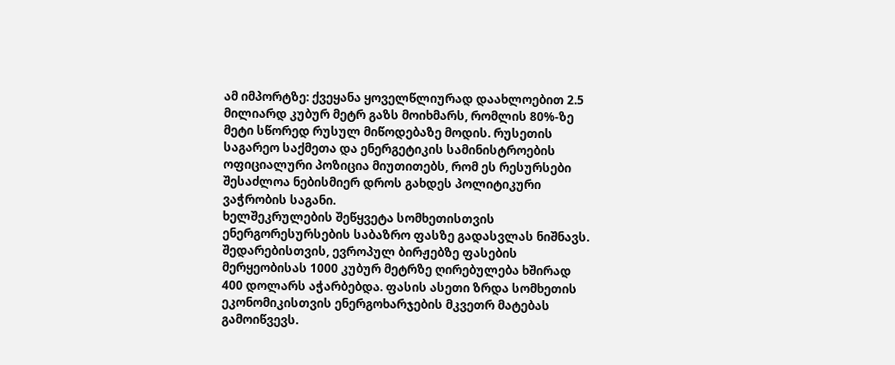ამ იმპორტზე: ქვეყანა ყოველწლიურად დაახლოებით 2.5 მილიარდ კუბურ მეტრ გაზს მოიხმარს, რომლის 80%-ზე მეტი სწორედ რუსულ მიწოდებაზე მოდის. რუსეთის საგარეო საქმეთა და ენერგეტიკის სამინისტროების ოფიციალური პოზიცია მიუთითებს, რომ ეს რესურსები შესაძლოა ნებისმიერ დროს გახდეს პოლიტიკური ვაჭრობის საგანი.
ხელშეკრულების შეწყვეტა სომხეთისთვის ენერგორესურსების საბაზრო ფასზე გადასვლას ნიშნავს. შედარებისთვის, ევროპულ ბირჟებზე ფასების მერყეობისას 1000 კუბურ მეტრზე ღირებულება ხშირად 400 დოლარს აჭარბებდა. ფასის ასეთი ზრდა სომხეთის ეკონომიკისთვის ენერგოხარჯების მკვეთრ მატებას გამოიწვევს.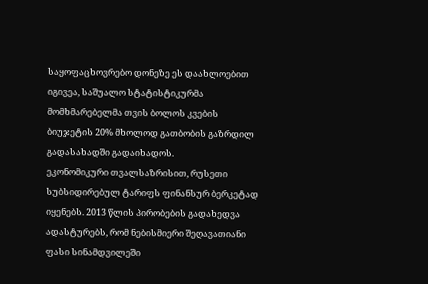საყოფაცხოვრებო დონეზე ეს დაახლოებით იგივეა, საშუალო სტატისტიკურმა მომხმარებელმა თვის ბოლოს კვების ბიუჯეტის 20% მხოლოდ გათბობის გაზრდილ გადასახადში გადაიხადოს.
ეკონომიკური თვალსაზრისით, რუსეთი სუბსიდირებულ ტარიფს ფინანსურ ბერკეტად იყენებს. 2013 წლის პირობების გადახედვა ადასტურებს, რომ ნებისმიერი შეღავათიანი ფასი სინამდვილეში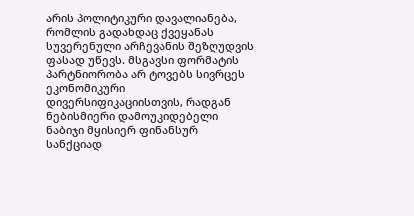არის პოლიტიკური დავალიანება, რომლის გადახდაც ქვეყანას სუვერენული არჩევანის შეზღუდვის ფასად უწევს. მსგავსი ფორმატის პარტნიორობა არ ტოვებს სივრცეს ეკონომიკური დივერსიფიკაციისთვის, რადგან ნებისმიერი დამოუკიდებელი ნაბიჯი მყისიერ ფინანსურ სანქციად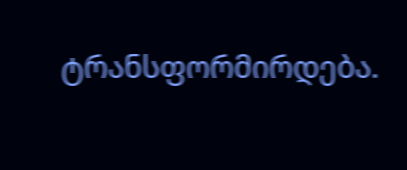ტრანსფორმირდება.